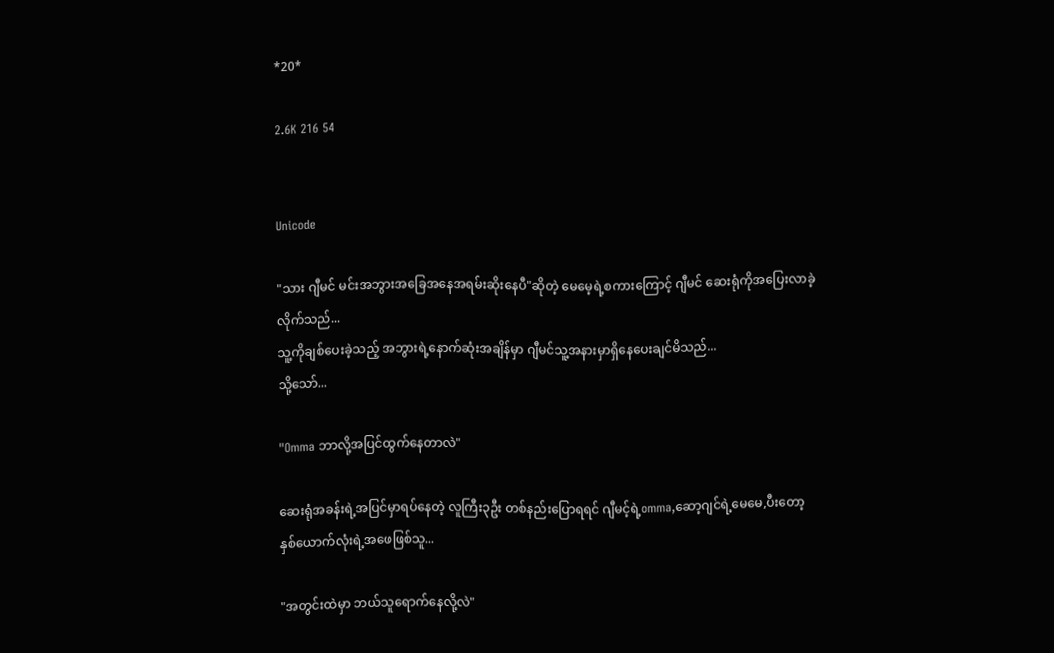*20*

2.6K 216 54


Unicode

"သား ဂျီမင် မင်းအဘွားအခြေအနေအရမ်းဆိုးနေပီ"ဆိုတဲ့ မေမေ့ရဲ့စကားကြောင့် ဂျီမင် ဆေးရုံကိုအပြေးလာခဲ့လိုက်သည်...
သူ့ကိုချစ်ပေးခဲ့သည့် အဘွားရဲ့နောက်ဆုံးအချိန်မှာ ဂျီမင်သူ့အနားမှာရှိနေပေးချင်မိသည်...
သို့သော်...

"Omma ဘာလို့အပြင်ထွက်နေတာလဲ"

ဆေးရုံအခန်းရဲ့အပြင်မှာရပ်နေတဲ့ လူကြီး၃ဦး တစ်နည်းပြောရရင် ဂျီမင့်ရဲ့omma,ဆော့ဂျင်ရဲ့မေမေ,ပီးတော့ နှစ်ယောက်လုံးရဲ့အဖေဖြစ်သူ...

"အတွင်းထဲမှာ ဘယ်သူရောက်နေလို့လဲ"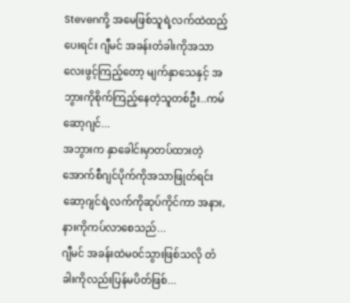Stevenကို့ အမေဖြစ်သူရဲ့လက်ထဲထည့်ပေးရင်း ဂျီမင် အခန်းတံခါးကိုအသာလေးဖွင့်ကြည့်တော့ မျက်နှာသေနှင့် အဘွားကိုစိုက်ကြည့်နေတဲ့သူတစ်ဦး..ကမ်ဆော့ဂျင်...
အဘွားက နှာခေါင်းမှာတပ်ထားတဲ့ အောက်စီဂျင်ပိုက်ကိုအသာဖြုတ်ရင်း ဆော့ဂျင်ရဲ့လက်ကိုဆုပ်ကိုင်ကာ အနား,နားကိုကပ်လာစေသည်...
ဂျီမင် အခန်းထဲမ၀င်သွားဖြစ်သလို တံခါးကိုလည်းပြန်မပိတ်ဖြစ်...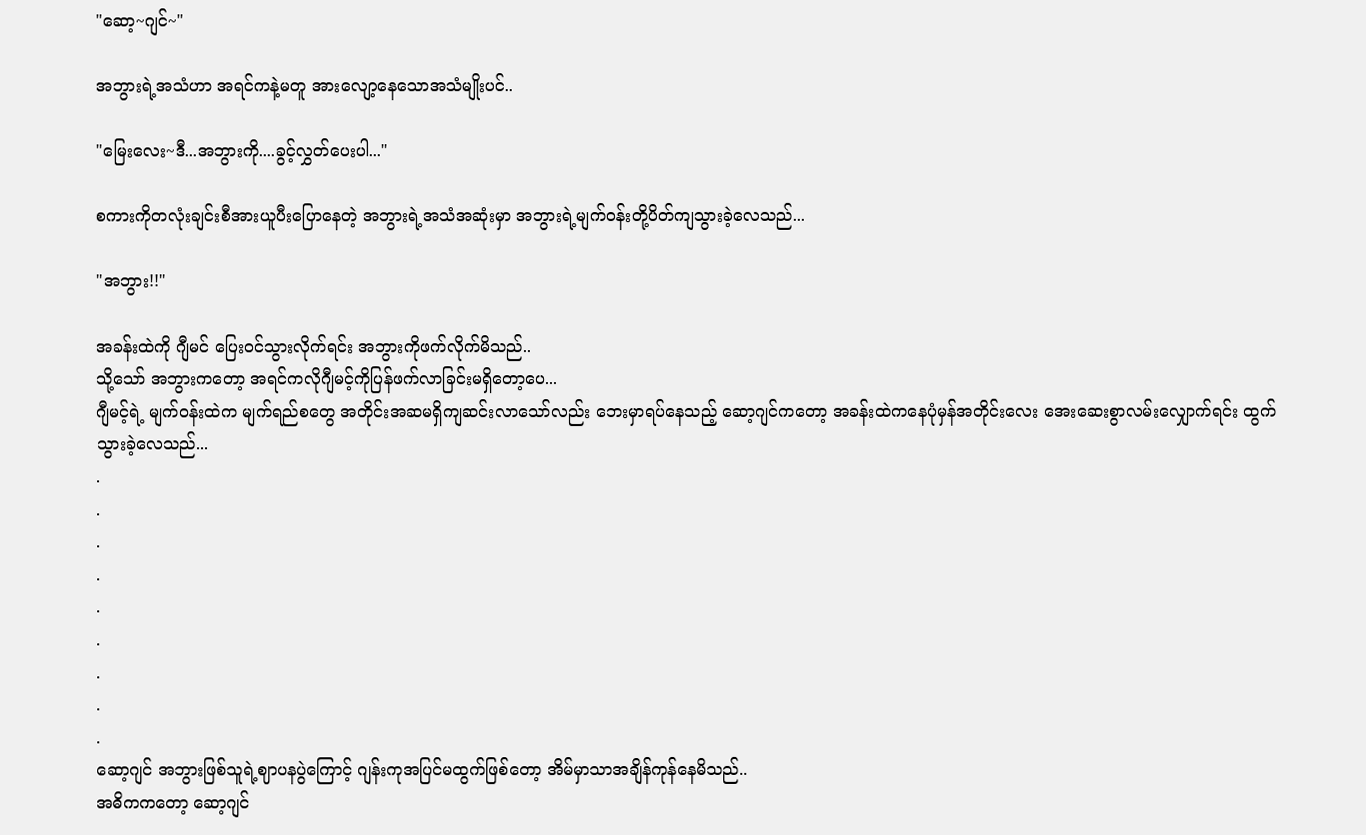"ဆော့~ဂျင်~"

အဘွားရဲ့အသံဟာ အရင်ကနဲ့မတူ အားလျော့နေသောအသံမျိုးပင်..

"မြေးလေး~ဒီ...အဘွားကို....ခွင့်လွှတ်ပေးပါ..."

စကားကိုတလုံးချင်းစီအားယူပီးပြောနေတဲ့ အဘွားရဲ့အသံအဆုံးမှာ အဘွားရဲ့မျက်၀န်းတို့ပိတ်ကျသွားခဲ့လေသည်...

"အဘွား!!"

အခန်းထဲကို ဂျီမင် ပြေး၀င်သွားလိုက်ရင်း အဘွားကိုဖက်လိုက်မိသည်..
သို့သော် အဘွားကတော့ အရင်ကလိုဂျီမင့်ကိုပြန်ဖက်လာခြင်းမရှိတော့ပေ...
ဂျီမင့်ရဲ့ မျက်၀န်းထဲက မျက်ရည်စတွေ အတိုင်းအဆမရှိကျဆင်းလာသော်လည်း ဘေးမှာရပ်နေသည့် ဆော့ဂျင်ကတော့ အခန်းထဲကနေပုံမှန်အတိုင်းလေး အေးဆေးစွာလမ်းလျှောက်ရင်း ထွက်သွားခဲ့လေသည်...
.
.
.
.
.
.
.
.
.
ဆော့ဂျင် အဘွားဖြစ်သူရဲ့ဈာပနပွဲကြောင့် ဂျန်းကုအပြင်မထွက်ဖြစ်တော့ အိမ်မှာသာအချိန်ကုန်နေမိသည်..
အဓိကကတော့ ဆော့ဂျင်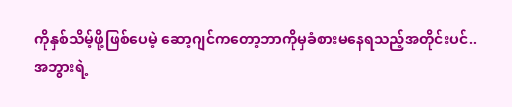ကိုနှစ်သိမ့်ဖို့ဖြစ်ပေမဲ့ ဆော့ဂျင်ကတော့ဘာကိုမှခံစားမနေရသည့်အတိုင်းပင်..
အဘွားရဲ့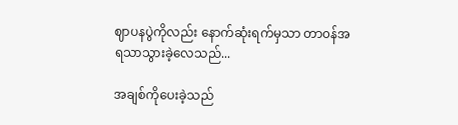ဈာပနပွဲကိုလည်း နောက်ဆုံးရက်မှသာ တာ၀န်အရသာသွားခဲ့လေသည်...

အချစ်ကိုပေးခဲ့သည်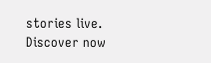stories live. Discover now